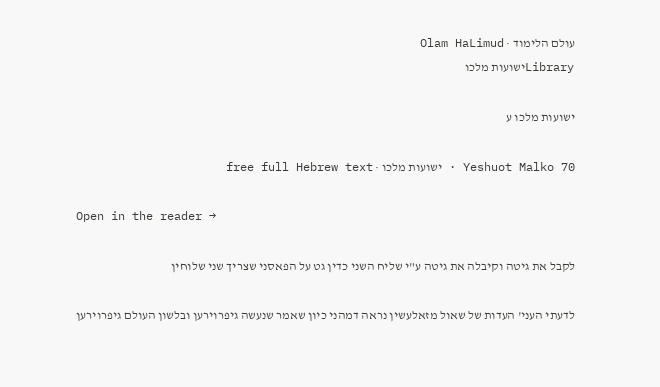עולם הלימוד · Olam HaLimud
Libraryישועות מלכו

ישועות מלכו ע

Yeshuot Malko 70 · ישועות מלכו · free full Hebrew text

Open in the reader →

לקבל את גיטה וקיבלה את גיטה ע"י שליח השני כדין גט על הפאסני שצריך שני שלוחין

לדעתי העני' העדות של שאול מזאלעשין נראה דמהני כיון שאמר שנעשה גיפרוירען ובלשון העולם גיפרוירען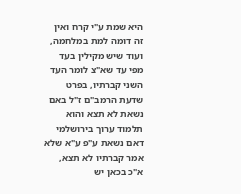היא שמת ע"י קרח ואין זה דומה למת במלחמה, ועוד שיש מקילין בעד מפי עד שא"צ לומר העד השני קברתיו, בפרט שדעת הרמב"ם ז"ל באם נשאת לא תצא והוא תלמוד ערוך בירושלמי דאם נשאת ע"פ ע"א שלא אמר קברתיו לא תצא, א"כ בכאן יש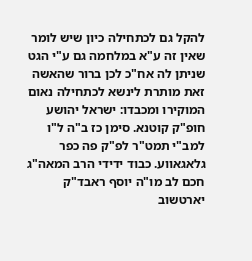להקל גם לכתחילה כיון שיש לומר שאין זה ע"א במלחמה גם ע"י הגט שניתן לה אח"כ לכן ברור שהאשה זאת מותרת לינשא לכתחילה נאום המוקירו ומכבדו: ישראל יהושע חופ"ק קוטנא. סימן כז ב"ה ל"ו למב"י תמט"ר לפ"ק פה כפר גלאגאווע. כבוד ידידי הרב המאה"ג חכם לב מו"ה יוסף ראבד"ק יארטשוב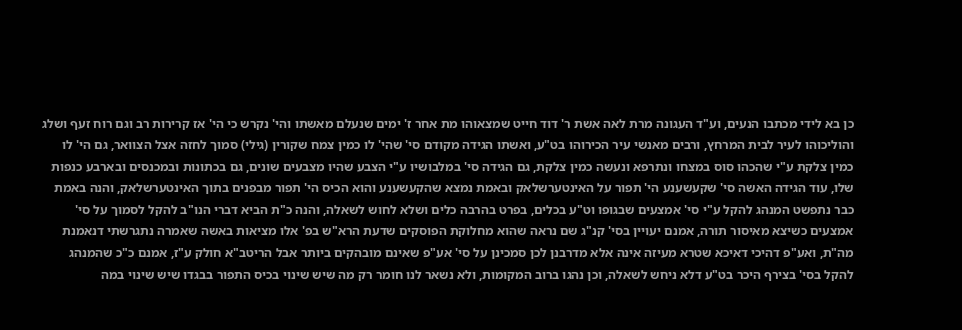כן בא לידי מכתבו הנעים, וע"ד העגונה מרת לאה אשת ר' דוד חייט שמצאוהו מת אחר ז' ימים שנעלם מאשתו והי' נקרש כי הי' אז קרירות רב וגם רוח זעף ושלג והוליכוהו לעיר לבית המרחץ, ורבים מאנשי עיר הכירוהו בט"ע, ואשתו הגידה מקודם סי' שהי' לו כמין צמח שקורין (גילי) סמוך לחזה אצל הצוואר, גם הי' לו כמין צלקת ע"י שהכהו סוס במצחו ונתרפא ונעשה כמין צלקת, גם הגידה סי' במלבושיו ע"י הצבע שהיו מצבעים שונים, גם בכתונות ובמכנסים ובארבע כנפות שלו, עוד הגידה האשה סי' שקעשענע הי' תפור על האינטערשלאק ובאמת נמצא שהקעשענע והוא הכיס הי' תפור מבפנים בתוך האינטערשלאק, והנה באמת כבר נתפשט המנהג להקל ע"י סי' אמצעים שבגופו וט"ע בכלים, בפרט בהרבה כלים ושלא לחוש לשאלה, והנה כ"ת הביא דברי הנו"ב להקל לסמוך על סי' אמצעים כשיצא מאיסור תורה, אמנם יעויין בסי' קנ"ג שם נראה שהוא מחלוקת הפוסקים שדעת הרא"ש בפ' אלו מציאות באשה שאמרה נתגרשתי דנאמנת מה"ת, ואע"פ דהיכי דאיכא שטרא מעיזה אינה אלא מדרבנן לכן סמכינן על סי' אע"פ שאינם מובהקים ביותר אבל הריטב"א חולק ע"ז, אמנם כ"כ שהמנהג להקל בסי' בצירף היכר בט"ע דלא ניחש לשאלה, וכן נהגו ברוב המקומות, ולא נשאר לנו חומר רק מה שיש שינוי בכיס התפור בבגדו שיש שינוי במה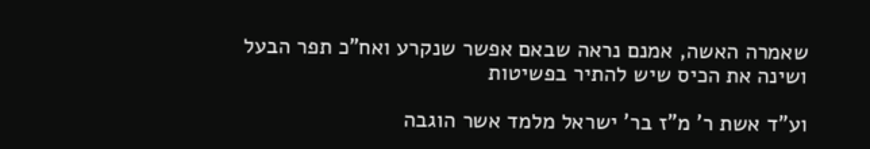שאמרה האשה, אמנם נראה שבאם אפשר שנקרע ואח"כ תפר הבעל ושינה את הכיס שיש להתיר בפשיטות

וע"ד אשת ר' מ"ז בר' ישראל מלמד אשר הוגבה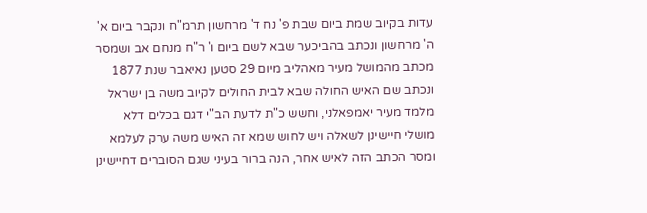עדות בקיוב שמת ביום שבת פ' נח ד' מרחשון תרמ"ח ונקבר ביום א' ה' מרחשון ונכתב בהביכער שבא לשם ביום ו' ר"ח מנחם אב ושמסר מכתב מהמושל מעיר מאהליב מיום 29 סטען נאיאבר שנת 1877 ונכתב שם האיש החולה שבא לבית החולים לקיוב משה בן ישראל מלמד מעיר יאמפאלני, וחשש כ"ת לדעת הב"י דגם בכלים דלא מושלי חיישינן לשאלה ויש לחוש שמא זה האיש משה ערק לעלמא ומסר הכתב הזה לאיש אחר, הנה ברור בעיני שגם הסוברים דחיישינן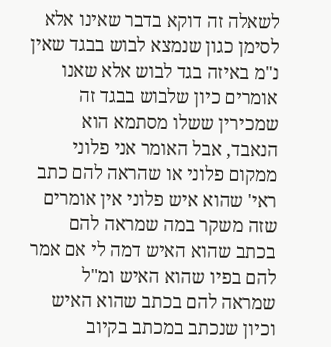לשאלה זה דוקא בדבר שאינו אלא לסימן כגון שנמצא לבוש בבגד שאין נ"מ באיזה בגד לבוש אלא שאנו אומרים כיון שלבוש בבגד זה שמכירין ששלו מסתמא הוא הנאבד, אבל האומר אני פלוני ממקום פלוני או שהראה להם כתב ראי' שהוא איש פלוני אין אומרים שזה משקר במה שמראה להם בכתב שהוא האיש דמה לי אם אמר להם בפיו שהוא האיש ומ"ל שמראה להם בכתב שהוא האיש וכיון שנכתב במכתב בקיוב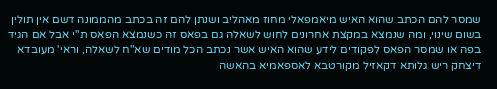שמסר להם הכתב שהוא האיש מיאמפאלי מחוז מאהליב ושנתן להם זה בכתב מהממונה דשם אין תולין בשום שינוי, ומה שנמצא במקצת אחרונים לחוש לשאלה גם בפאס זה כשנמצא הפאס ת"י אבל אם הגיד בפה או שמסר הפאס לפקודים לידע שהוא האיש אשר נכתב הכל מודים שא"ח לשאלה, וראי' מעובדא דיצחק ריש גלותא דקאזיל מקורטבא לאספאמיא בהאשה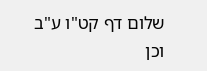שלום דף קט"ו ע"ב וכן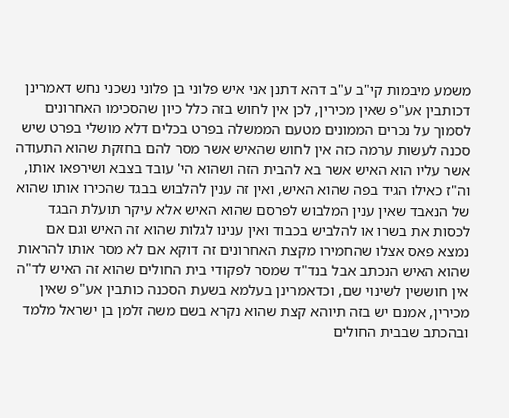משמע מיבמות קי"ב ע"ב דהא דתנן אני איש פלוני בן פלוני נשכני נחש דאמרינן דכותבין אע"פ שאין מכירין, לכן אין לחוש בזה כלל כיון שהסכימו האחרונים לסמוך על נכרים הממונים מטעם הממשלה בפרט בכלים דלא מושלי בפרט שיש סכנה לעשות ערמה כזה אין לחוש שהאיש אשר מסר להם בחזקת שהוא התעודה אשר עליו הוא האיש אשר בא להבית הזה ושהוא הי' עובד בצבא ושירפאו אותו, וה"ז כאילו הגיד בפה שהוא האיש, ואין זה ענין להלבוש בבגד שהכירו אותו שהוא של הנאבד שאין ענין המלבוש לפרסם שהוא האיש אלא עיקר תועלת הבגד לכסות את בשרו או להלביש בכבוד ואין ענינו לגלות שהוא זה האיש וגם אם נמצא פאס אצלו שהחמירו מקצת האחרונים זה דוקא אם לא מסר אותו להראות שהוא האיש הנכתב אבל בנד"ד שמסר לפקודי בית החולים שהוא זה האיש לד"ה אין חוששין לשינוי שם, וכדאמרינן בעלמא בשעת הסכנה כותבין אע"פ שאין מכירין, אמנם יש בזה תיוהא קצת שהוא נקרא בשם משה זלמן בן ישראל מלמד ובהכתב שבבית החולים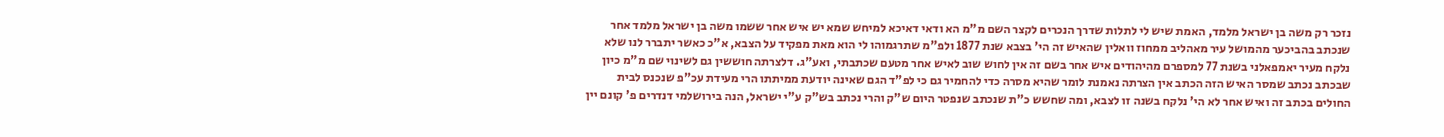נזכר רק משה בן ישראל מלמד, האמת שיש לי לתלות שדרך הנכרים לקצר השם מ"מ הא ודאי דאיכא למיחש שמא יש איש אחר ששמו משה בן ישראל מלמד אחר שנכתב בהביכער מהמושל עיר מאהליב ממחוז וואלין שהאיש זה הי' בצבא שנת 1877 ולפ"מ שתרגמוהו לי הוא מאת מפקיד על הצבא, א"כ כאשר יתברר לנו שלא נלקח מעיר יאמפאלני בשנת 77 למספרם מהיהודים איש אחר בשם זה אין לחוש שוב לאיש אחר מטעם שכתבתי, ואע"ג. דלצרתה חוששין גם לשינוי שם מ"מ כיון שבכתב נכתב שמסר האיש הזה הכתב אין הצרתה נאמנת לומר שהיא מסרה כדי להחמיר גם כי לפ"ד הגם שאינה יודעת ממיתתו הרי מעידת עכ"פ שנכנס לבית החולים בכתב זה ואיש אחר לא הי' נלקח בשנה זו לצבא, ומה שחשש כ"ת שנכתב שנפטר היום ש"ק והרי נכתב בש"ק ע"י ישראל, הנה בירושלמי דנדרים פ' קונם יין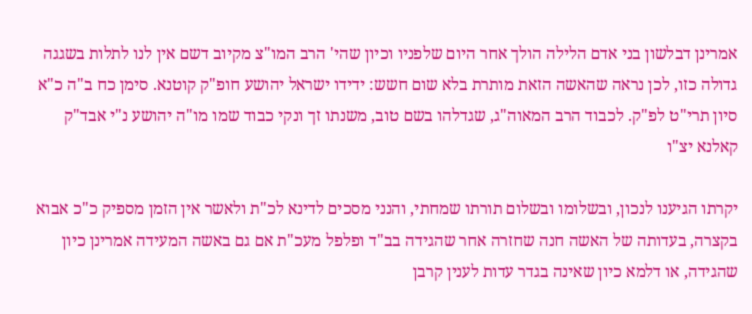אמרינן דבלשון בני אדם הלילה הולך אחר היום שלפניו וכיון שהי' הרב המו"צ מקיוב דשם אין לנו לתלות בשגגה גדולה כזו, לכן נראה שהאשה הזאת מותרת בלא שום חשש: ידידו ישראל יהושע חופ"ק קוטנא. סימן כח ב"ה כ"א סיון תרי"ט לפ"ק. לכבוד הרב המאוה"ג, שגדלהו בשם טוב, משנתו זך ונקי כבוד שמו מו"ה יהושע נ"י אבד"ק קאלנא יצ"ו

יקרתו הגיענו לנכון, ובשלומו ובשלום תורתו שמחתי, והנני מסכים לדינא לכ"ת ולאשר אין הזמן מספיק כ"כ אבוא בקצרה, בעדותה של האשה חנה שחזרה אחר שהגידה בב"ד ופלפל מעכ"ת אם גם באשה המעידה אמרינן כיון שהגידה, או דלמא כיון שאינה בגדר עדות לענין קרבן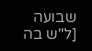שבועה [ל"ש בה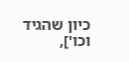כיון שהגיד וכו'],